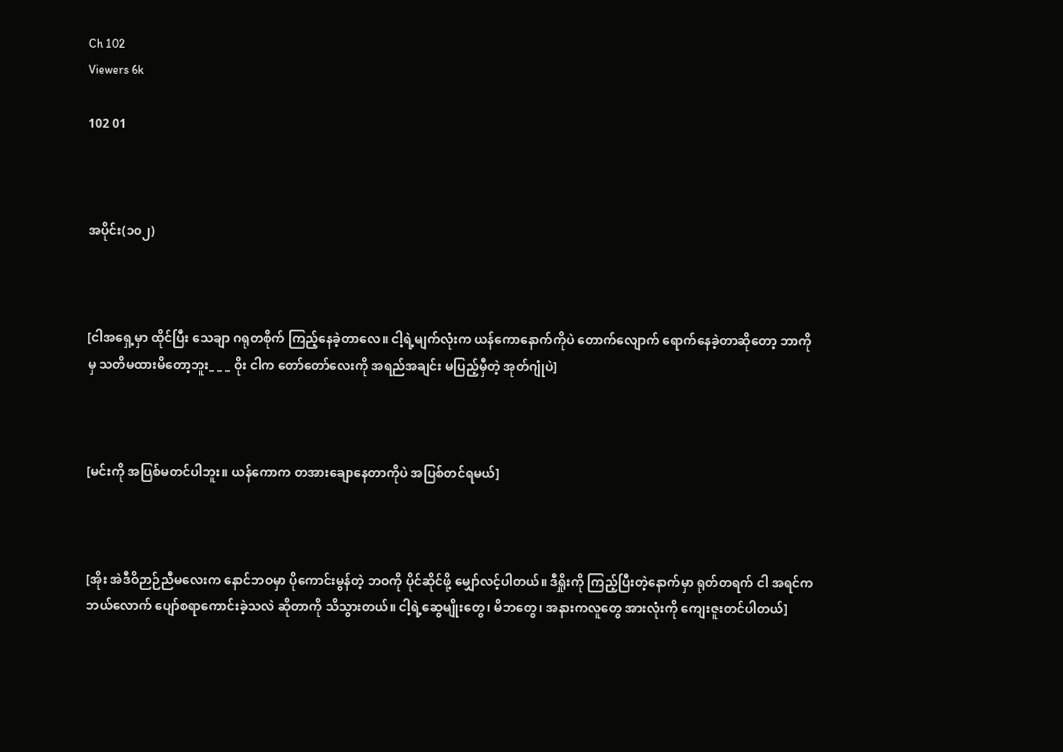Ch 102
Viewers 6k

102 01



အပိုင်း(၁၀၂)



[ငါအရှေ့မှာ ထိုင်ပြီး သေချာ ဂရုတစိုက် ကြည့်နေခဲ့တာလေ။ ငါ့ရဲ့မျက်လုံးက ယန်ကောနောက်ကိုပဲ တောက်လျောက် ရောက်နေခဲ့တာဆိုတော့ ဘာကိုမှ သတိမထားမိတော့ဘူး_ _ _ ဝိုး ငါက တော်တော်လေးကို အရည်အချင်း မပြည့်မှီတဲ့ အုတ်ဂျုံပဲ]



[မင်းကို အပြစ်မတင်ပါဘူး။ ယန်ကောက တအားချောနေတာကိုပဲ အပြစ်တင်ရမယ်]



[အိုး အဲဒီဝိဉာဉ်ညီမလေးက နောင်ဘဝမှာ ပိုကောင်းမွန်တဲ့ ဘဝကို ပိုင်ဆိုင်ဖို့ မျှော်လင့်ပါတယ်။ ဒီရှိုးကို ကြည့်ပြီးတဲ့နောက်မှာ ရုတ်တရက် ငါ အရင်က ဘယ်လောက် ပျော်စရာကောင်းခဲ့သလဲ ဆိုတာကို သိသွားတယ်။ ငါ့ရဲ့ဆွေမျိုးတွေ၊ မိဘတွေ၊ အနားကလူတွေ အားလုံးကို ကျေးဇူးတင်ပါတယ်]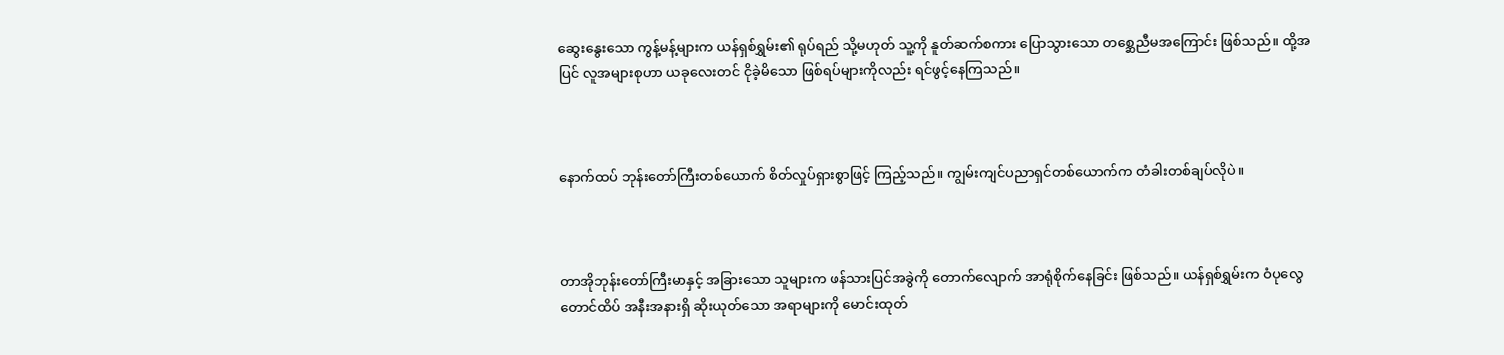ဆွေးနွေးသော ကွန့်မန့်များက ယန်ရှစ်ရွှမ်း၏ ရုပ်ရည် သို့မဟုတ် သူ့ကို နူတ်ဆက်စကား ပြောသွားသော တစ္ဆေညီမအကြောင်း ဖြစ်သည်။ ထို့အပြင် လူအများစုဟာ ယခုလေးတင် ငိုခဲ့မိသော ဖြစ်ရပ်များကိုလည်း ရင်ဖွင့်နေကြသည်။



နောက်ထပ် ဘုန်းတော်ကြီးတစ်ယောက် စိတ်လှုပ်ရှားစွာဖြင့် ကြည့်သည်။ ကျွမ်းကျင်ပညာရှင်တစ်ယောက်က တံခါးတစ်ချပ်လိုပဲ။



တာအိုဘုန်းတော်ကြီးမာနှင့် အခြားသော သူများက ဖန်သားပြင်အခွဲကို တောက်လျောက် အာရုံစိုက်နေခြင်း ဖြစ်သည်။ ယန်ရှစ်ရွှမ်းက ဝံပုလွေတောင်ထိပ် အနီးအနားရှိ ဆိုးယုတ်သော အရာများကို မောင်းထုတ်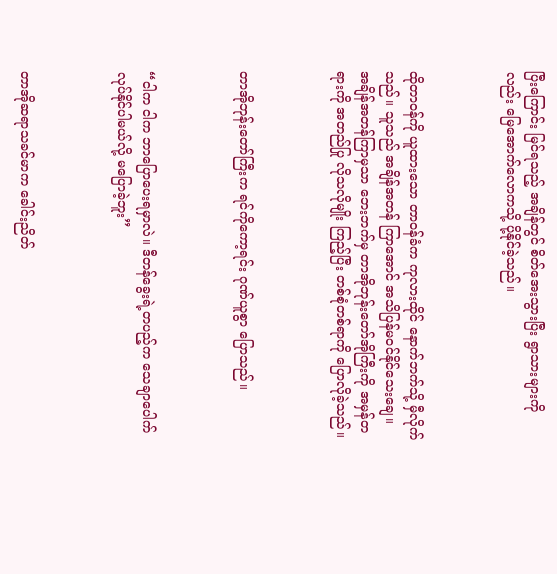ပြီးကြောင်း မြင်ရသည့် အချိန်တွင် စိတ်အေးသွားပြီး ရွာသားများကိုလည်း မြေအောက်လောကသို့ ပို့နိုင်ခဲ့သည်။



ထိုတာဝန်ကို ယူထားသော တာဝန်ခံက ကုလားထိုင် နောက်ဘက်သို့ မှီလိုက်သည်။ သူသည် အချိန်အတန် ကြာအောင် အသိပြန်မဝင်နိုင်သေးချေ။ အချိန်အတန်ကြာမှသာ ဘေးဘက်မှ တာအိုဘုန်းတော်အိုကြီးကို အမှန်တရားကို အတည်ပြု လိုသလိုမျိုး ကြည့်ပြီး တစ်စုံတစ်ရာကို ပြောလိုခဲ့သည်။



တာအိုဘုန်းတော်ကြီးက ရင်ကိုကော့ရင်း ဂုဏ်ယူစွာ ပြောသည်။



“ငါက ငါက ဘာပြောပေးရမှာလဲ။ ဒီတန်ခွေးရဲ့တပည့်က သေချာပေါက် လုပ်နိုင်ပါမယ်လို့ မပြောခဲ့ဘူး”



တာအိုဆရာသခင်မာက ခေါင်းညိတ်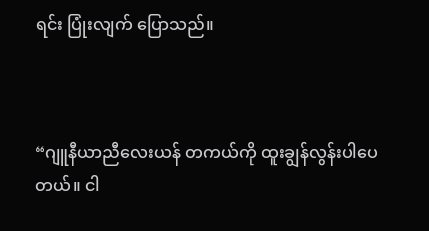ရင်း ပြုံးလျက် ပြောသည်။



“ဂျူနီယာညီလေးယန် တကယ်ကို ထူးချွန်လွန်းပါပေတယ်။ ငါ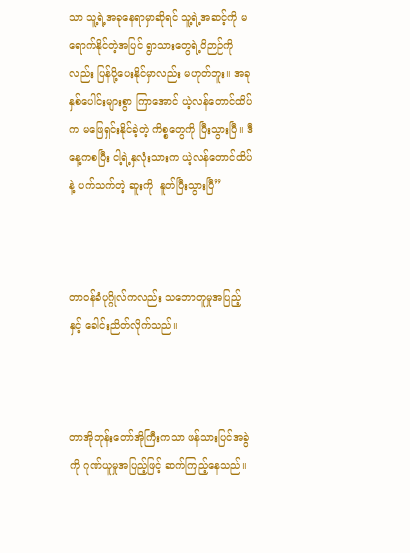သာ သူ့ရဲ့အခုနေရာမှာဆိုရင် သူ့ရဲ့အဆင့်ကို မရောက်နိုင်တဲ့အပြင် ရွာသားတွေရဲ့ဝိဉာဉ်ကိုလည်း ပြန်ပို့ပေးနိုင်မှာလည်း မဟုတ်ဘူး။ အခု နှစ်ပေါင်းများစွာ ကြာအောင် ယဲ့လန်တောင်ထိပ်က မဖြေရှင်းနိုင်ခဲ့တဲ့ ကိစ္စတွေကို ပြီးသွားပြီ။ ဒီနေ့ကစပြီး ငါ့ရဲ့နှလုံးသားက ယဲ့လန်တောင်ထိပ်နဲ့ ပက်သက်တဲ့ ဆူးကို  နူတ်ပြီးသွားပြီ”



တာဝန်ခံပုဂ္ဂိုလ်ကလည်း သဘောတူမှုအပြည့်နှင့် ခေါင်းညိတ်လိုက်သည်။



တာအိုဘုန်းတော်အိုကြီးကသာ ဖန်သားပြင်အခွဲကို ဂုဏ်ယူမှုအပြည့်ဖြင့် ဆက်ကြည့်နေသည်။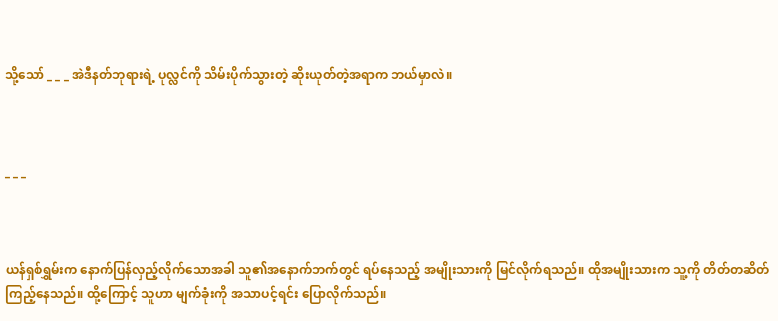သို့သော် _ _ _ အဲဒီနတ်ဘုရားရဲ့ ပုလ္လင်ကို သိမ်းပိုက်သွားတဲ့ ဆိုးယုတ်တဲ့အရာက ဘယ်မှာလဲ။



_ _ _



ယန်ရှစ်ရွှမ်းက နောက်ပြန်လှည့်လိုက်သောအခါ သူ၏အနောက်ဘက်တွင် ရပ်နေသည့် အမျိုးသားကို မြင်လိုက်ရသည်။ ထိုအမျိုးသားက သူ့ကို တိတ်တဆိတ် ကြည့်နေသည်။ ထို့ကြောင့် သူဟာ မျက်ခုံးကို အသာပင့်ရင်း ပြောလိုက်သည်။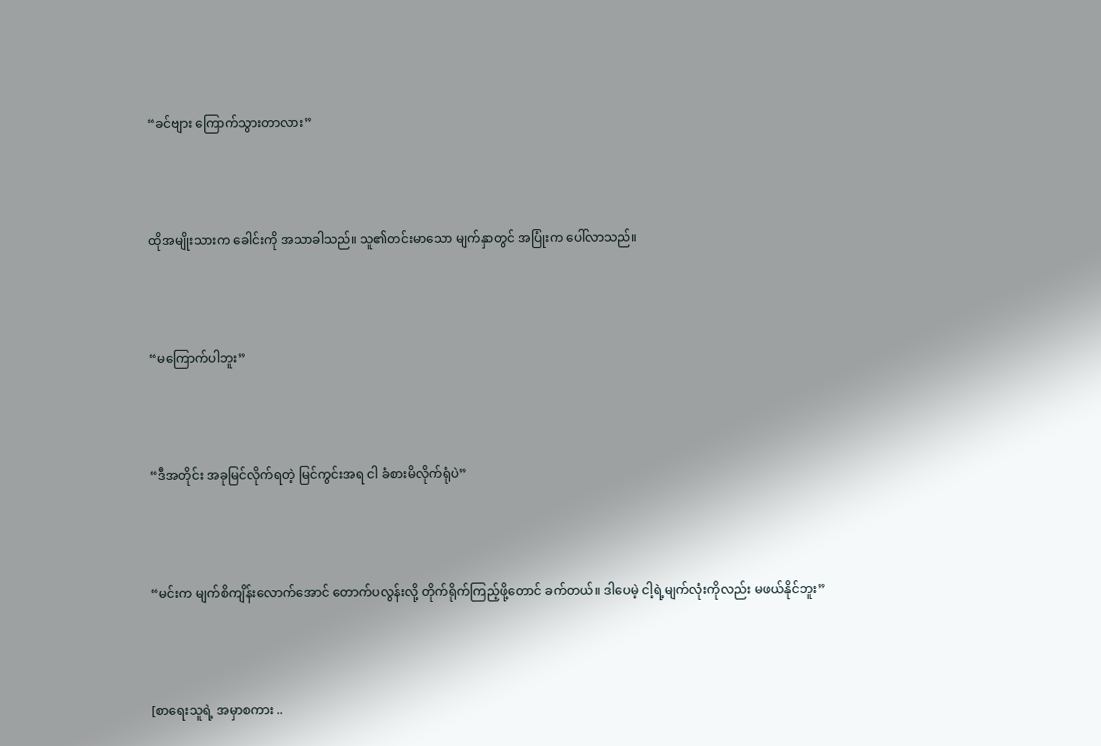“ခင်ဗျား ကြောက်သွားတာလား”



ထိုအမျိုးသားက ခေါင်းကို အသာခါသည်။ သူ၏တင်းမာသော မျက်နှာတွင် အပြုံးက ပေါ်လာသည်။



“မကြောက်ပါဘူး”



“ဒီအတိုင်း အခုမြင်လိုက်ရတဲ့ မြင်ကွင်းအရ ငါ ခံစားမိလိုက်ရုံပဲ”



“မင်းက မျက်စိကျိန်းလောက်အောင် တောက်ပလွန်းလို့ တိုက်ရိုက်ကြည့်ဖို့တောင် ခက်တယ်။ ဒါပေမဲ့ ငါ့ရဲ့မျက်လုံးကိုလည်း မဖယ်နိုင်ဘူး”



[စာရေးသူရဲ့ အမှာစကား ..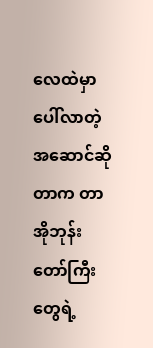လေထဲမှာ ပေါ်လာတဲ့ အဆောင်ဆိုတာက တာအိုဘုန်းတော်ကြီးတွေရဲ့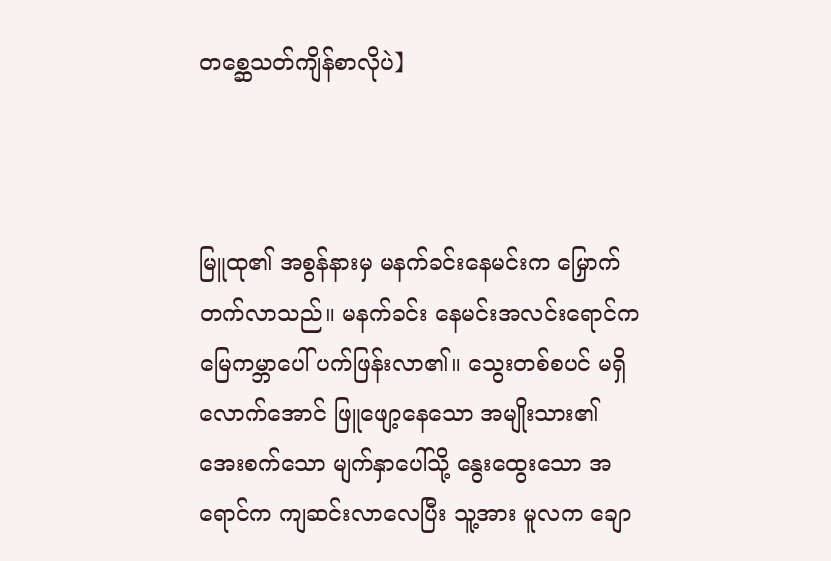တစ္ဆေသတ်ကျိန်စာလိုပဲ】



မြူထု၏ အစွန်နားမှ မနက်ခင်းနေမင်းက မြှောက်တက်လာသည်။ မနက်ခင်း နေမင်းအလင်းရောင်က မြေကမ္ဘာပေါ် ပက်ဖြန်းလာ၏။ သွေးတစ်စပင် မရှိလောက်အောင် ဖြူဖျော့နေသော အမျိုးသား၏ အေးစက်သော မျက်နှာပေါ်သို့ နွေးထွေးသော အရောင်က ကျဆင်းလာလေပြီး သူ့အား မူလက ချော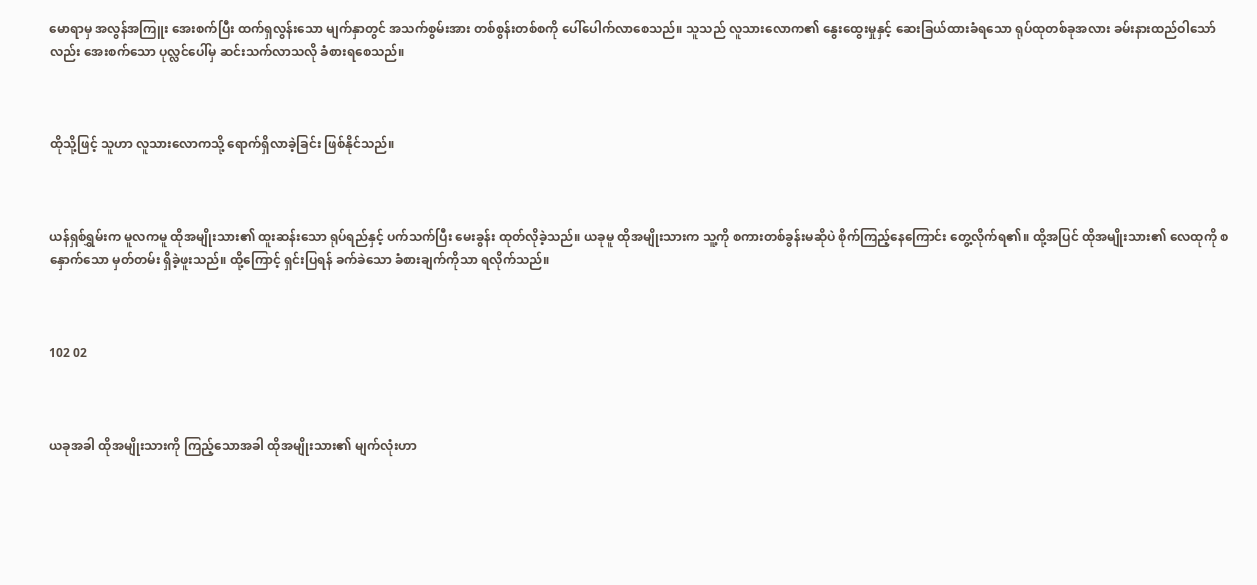မောရာမှ အလွန်အကြူး အေးစက်ပြီး ထက်ရှလွန်းသော မျက်နှာတွင် အသက်စွမ်းအား တစ်စွန်းတစ်စကို ပေါ်ပေါက်လာစေသည်။ သူသည် လူသားလောက၏ နွေးထွေးမှုနှင့် ဆေးခြယ်ထားခံရသော ရုပ်ထုတစ်ခုအလား ခမ်းနားထည်ဝါသော်လည်း အေးစက်သော ပုလ္လင်ပေါ်မှ ဆင်းသက်လာသလို ခံစားရစေသည်။



ထိုသို့ဖြင့် သူဟာ လူသားလောကသို့ ရောက်ရှိလာခဲ့ခြင်း ဖြစ်နိုင်သည်။



ယန်ရှစ်ရွှမ်းက မူလကမူ ထိုအမျိုးသား၏ ထူးဆန်းသော ရုပ်ရည်နှင့် ပက်သက်ပြီး မေးခွန်း ထုတ်လိုခဲ့သည်။ ယခုမူ ထိုအမျိုးသားက သူ့ကို စကားတစ်ခွန်းမဆိုပဲ စိုက်ကြည့်နေကြောင်း တွေ့လိုက်ရ၏။ ထို့အပြင် ထိုအမျိုးသား၏ လေထုကို စနှောက်သော မှတ်တမ်း ရှိခဲ့ဖူးသည်။ ထို့ကြောင့် ရှင်းပြရန် ခက်ခဲသော ခံစားချက်ကိုသာ ရလိုက်သည်။



102 02



ယခုအခါ ထိုအမျိုးသားကို ကြည့်သောအခါ ထိုအမျိုးသား၏ မျက်လုံးဟာ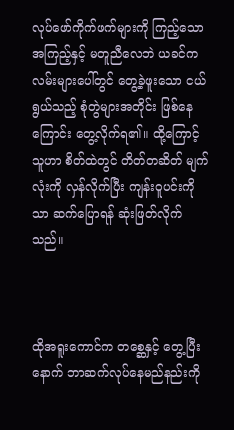လုပ်ဖော်ကိုက်ဖက်များကို ကြည့်သော အကြည့်နှင့် မတူညီလေဘဲ ယခင်က လမ်းများပေါ်တွင် တွေ့ခဲ့ဖူးသော ငယ်ရွယ်သည့် စုံတွဲများအတိုင်း ဖြစ်နေကြောင်း တွေ့လိုက်ရ၏။ ထို့ကြောင့် သူဟာ စိတ်ထဲတွင် တိတ်တဆိတ် မျက်လုံးကို လှန်လိုက်ပြီး ကျန်းဝူပင်းကိုသာ ဆက်ပြောရန် ဆုံးဖြတ်လိုက်သည်။



ထိုအရူးကောင်က တစ္ဆေနှင့် တွေ့ပြီးနောက် ဘာဆက်လုပ်နေမည်နည်းကို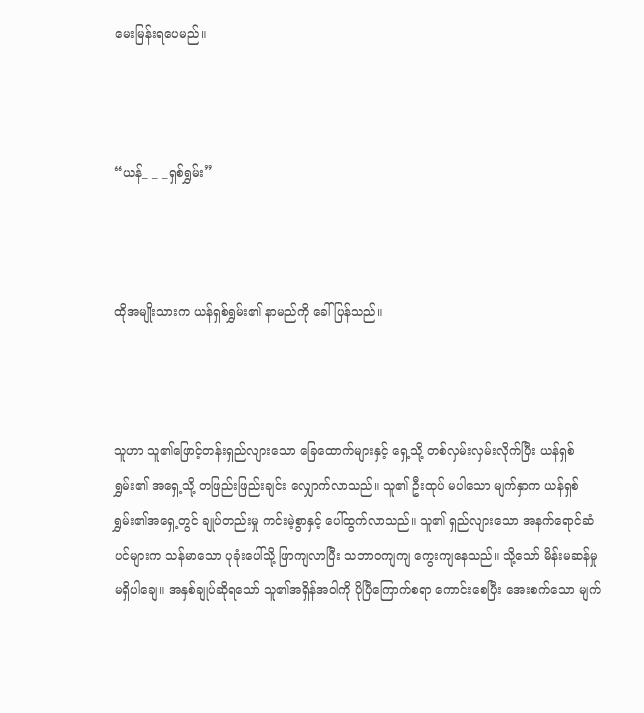မေးမြန်းရပေမည်။



“ယန်_ _ _ရှစ်ရွှမ်း”



ထိုအမျိုးသားက ယန်ရှစ်ရွှမ်း၏ နာမည်ကို ခေါ်ပြန်သည်။



သူဟာ သူ၏ဖြောင့်တန်းရှည်လျားသော ခြေထောက်များနှင့် ရှေ့သို့ တစ်လှမ်းလှမ်းလိုက်ပြီး ယန်ရှစ်ရွှမ်း၏ အရှေ့သို့ တဖြည်းဖြည်းချင်း လျှောက်လာသည်။ သူ၏ ဦးထုပ် မပါသော မျက်နှာက ယန်ရှစ်ရွှမ်း၏အရှေ့တွင် ချုပ်တည်းမှု ကင်းမဲ့စွာနှင့် ပေါ်ထွက်လာသည်။ သူ၏ ရှည်လျားသော အနက်ရောင်ဆံပင်များက သန်မာသော ပုခုံးပေါ်သို့ ဖြာကျလာပြီး သဘာဝကျကျ ကွေးကျနေသည်။ သို့သော် မိန်းမဆန်မှု မရှိပါချေ။ အနှစ်ချုပ်ဆိုရသော် သူ၏အရှိန်အဝါကို ပိုပြီကြောက်စရာ ကောင်းစေပြီး အေးစက်သော မျက်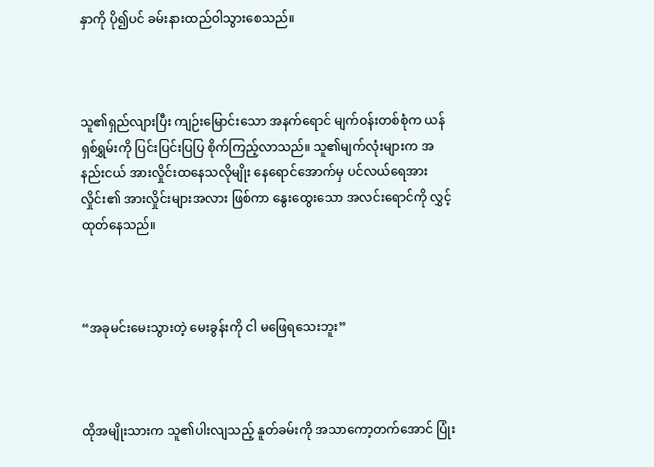နှာကို ပို၍ပင် ခမ်းနားထည်ဝါသွားစေသည်။



သူ၏ရှည်လျားပြီး ကျဉ်းမြောင်းသော အနက်ရောင် မျက်ဝန်းတစ်စုံက ယန်ရှစ်ရွှမ်းကို ပြင်းပြင်းပြပြ စိုက်ကြည့်လာသည်။ သူ၏မျက်လုံးများက အနည်းငယ် အားလှိုင်းထနေသလိုမျိုး နေရောင်အောက်မှ ပင်လယ်ရေအားလှိုင်း၏ အားလှိုင်းများအလား ဖြစ်ကာ နွေးထွေးသော အလင်းရောင်ကို လွှင့်ထုတ်နေသည်။



“အခုမင်းမေးသွားတဲ့ မေးခွန်းကို ငါ မဖြေရသေးဘူး”



ထိုအမျိုးသားက သူ၏ပါးလျသည့် နူတ်ခမ်းကို အသာကော့တက်အောင် ပြုံး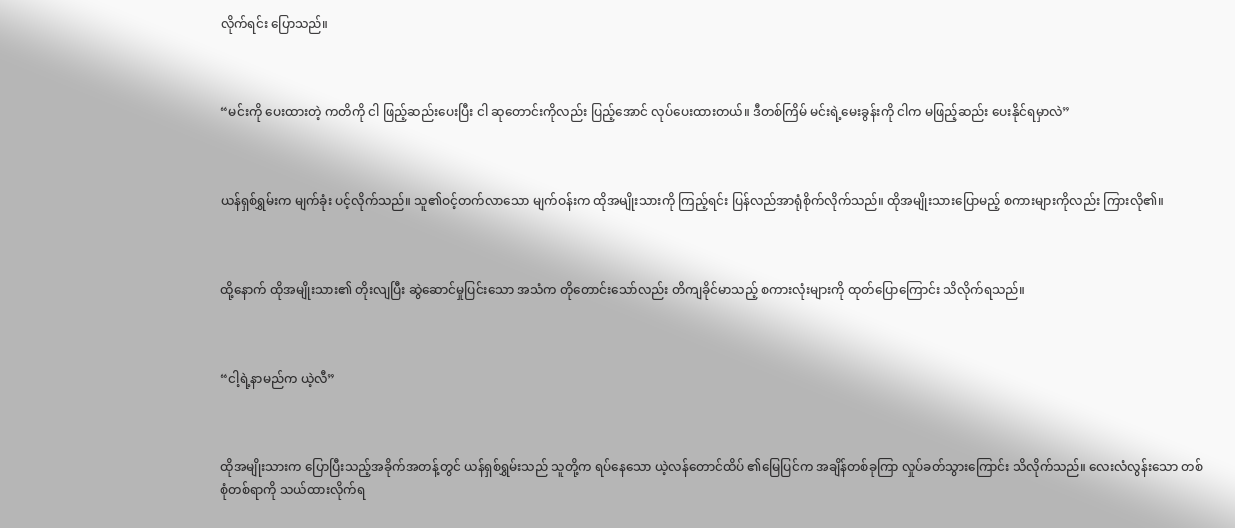လိုက်ရင်း ပြောသည်။



“မင်းကို ပေးထားတဲ့ ကတိကို ငါ ဖြည့်ဆည်းပေးပြီး ငါ ဆုတောင်းကိုလည်း ပြည့်အောင် လုပ်ပေးထားတယ်။ ဒီတစ်ကြိမ် မင်းရဲ့မေးခွန်းကို ငါက မဖြည့်ဆည်း ပေးနိုင်ရမှာလဲ”



ယန်ရှစ်ရွှမ်းက မျက်ခုံး ပင့်လိုက်သည်။ သူ၏ဝင့်တက်လာသော မျက်ဝန်းက ထိုအမျိုးသားကို ကြည့်ရင်း ပြန်လည်အာရုံစိုက်လိုက်သည်။ ထိုအမျိုးသားပြောမည့် စကားများကိုလည်း ကြားလို၏။



ထို့နောက် ထိုအမျိုးသား၏ တိုးလျပြီး ဆွဲဆောင်မှုပြင်းသော အသံက တိုတောင်းသော်လည်း တိကျခိုင်မာသည့် စကားလုံးများကို ထုတ်ပြောကြောင်း သိလိုက်ရသည်။



“ငါ့ရဲ့နာမည်က ယဲ့လီ”



ထိုအမျိုးသားက ပြောပြီးသည့်အခိုက်အတန့်တွင် ယန်ရှစ်ရွှမ်းသည် သူတို့က ရပ်နေသော ယဲ့လန်တောင်ထိပ် ၏မြေပြင်က အချိန်တစ်ခုကြာ လှုပ်ခတ်သွားကြောင်း သိလိုက်သည်။ လေးလံလွန်းသော တစ်စုံတစ်ရာကို သယ်ထားလိုက်ရ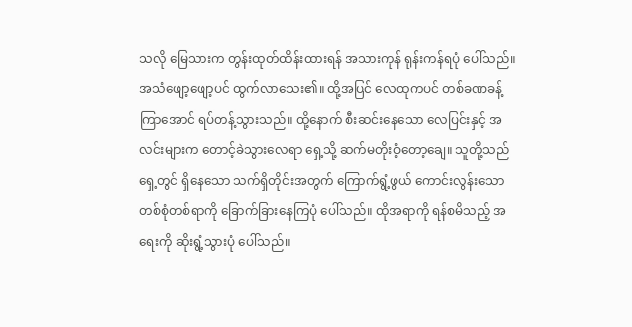သလို မြေသားက တွန်းထုတ်ထိန်းထားရန် အသားကုန် ရုန်းကန်ရပုံ ပေါ်သည်။ အသံဖျော့ဖျော့ပင် ထွက်လာသေး၏။ ထို့အပြင် လေထုကပင် တစ်ခဏခန့် ကြာအောင် ရပ်တန့်သွားသည်။ ထို့နောက် စီးဆင်းနေသော လေပြင်းနှင့် အလင်းများက တောင့်ခဲသွားလေရာ ရှေ့သို့ ဆက်မတိုးဝံ့တော့ချေ။ သူတို့သည် ရှေ့တွင် ရှိနေသော သက်ရှိတိုင်းအတွက် ကြောက်ရွံ့ဖွယ် ကောင်းလွန်းသော တစ်စုံတစ်ရာကို ခြောက်ခြားနေကြပုံ ပေါ်သည်။ ထိုအရာကို ရန်စမိသည့် အရေးကို ဆိုးရွံ့သွားပုံ ပေါ်သည်။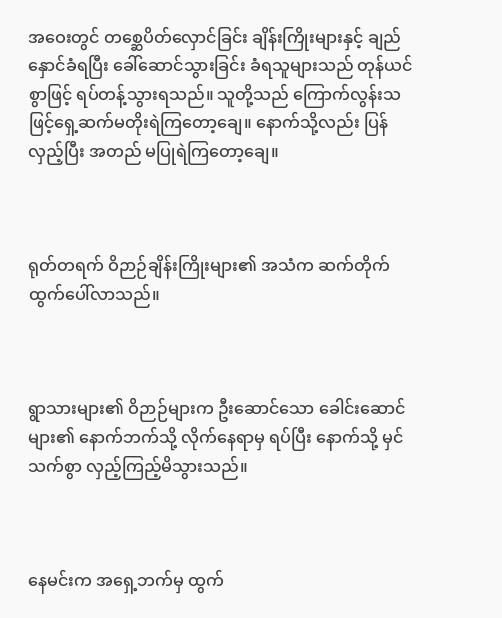အဝေးတွင် တစ္ဆေပိတ်လှောင်ခြင်း ချိန်းကြိုးများနှင့် ချည်နှောင်ခံရပြီး ခေါ်ဆောင်သွားခြင်း ခံရသူများသည် တုန်ယင်စွာဖြင့် ရပ်တန့်သွားရသည်။ သူတို့သည် ကြောက်လွန်းသဖြင့်ရှေ့ဆက်မတိုးရဲကြတော့ချေ။ နောက်သို့လည်း ပြန်လှည့်ပြီး အတည် မပြုရဲကြတော့ချေ။



ရုတ်တရက် ဝိဉာဉ်ချိန်းကြိုးများ၏ အသံက ဆက်တိုက်ထွက်ပေါ်လာသည်။



ရွာသားများ၏ ဝိဉာဉ်များက ဦးဆောင်သော ခေါင်းဆောင်များ၏ နောက်ဘက်သို့ လိုက်နေရာမှ ရပ်ပြီး နောက်သို့ မှင်သက်စွာ လှည့်ကြည့်မိသွားသည်။



နေမင်းက အရှေ့ဘက်မှ ထွက်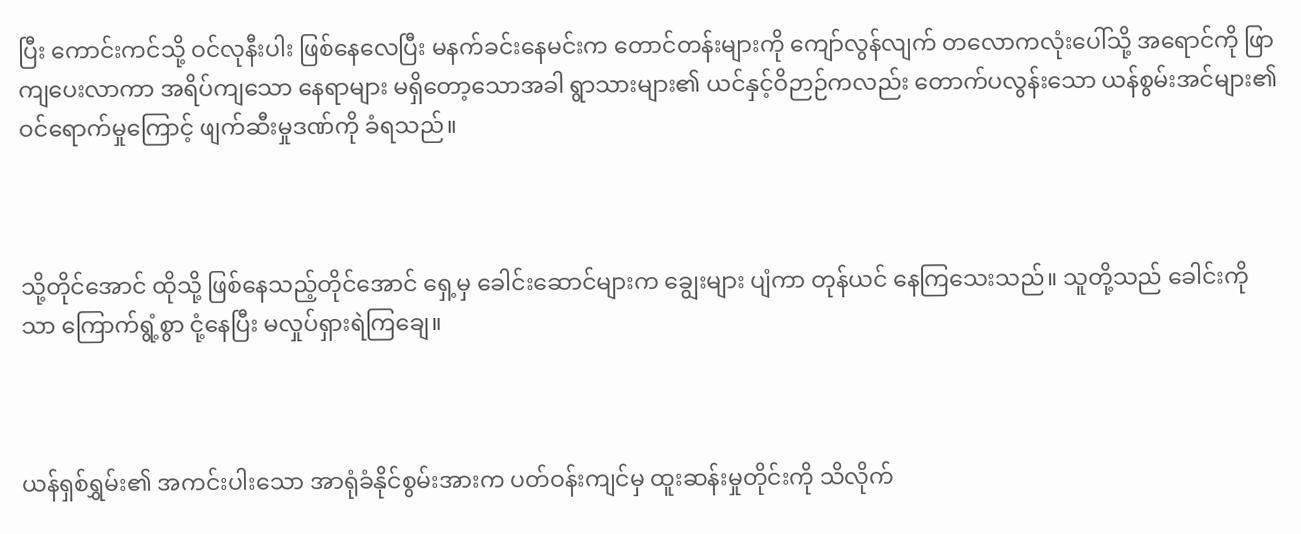ပြီး ကောင်းကင်သို့ ဝင်လုနီးပါး ဖြစ်နေလေပြီး မနက်ခင်းနေမင်းက တောင်တန်းများကို ကျော်လွန်လျက် တလောကလုံးပေါ်သို့ အရောင်ကို ဖြာကျပေးလာကာ အရိပ်ကျသော နေရာများ မရှိတော့သောအခါ ရွာသားများ၏ ယင်နှင့်ဝိဉာဉ်ကလည်း တောက်ပလွန်းသော ယန်စွမ်းအင်များ၏ ဝင်ရောက်မှုကြောင့် ဖျက်ဆီးမှုဒဏ်ကို ခံရသည်။



သို့တိုင်အောင် ထိုသို့ ဖြစ်နေသည့်တိုင်အောင် ရှေ့မှ ခေါင်းဆောင်များက ချွေးများ ပျံကာ တုန်ယင် နေကြသေးသည်။ သူတို့သည် ခေါင်းကိုသာ ကြောက်ရွံ့စွာ ငုံ့နေပြီး မလှုပ်ရှားရဲကြချေ။



ယန်ရှစ်ရွှမ်း၏ အကင်းပါးသော အာရုံခံနိုင်စွမ်းအားက ပတ်ဝန်းကျင်မှ ထူးဆန်းမှုတိုင်းကို သိလိုက်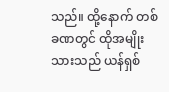သည်။ ထို့နောက် တစ်ခဏတွင် ထိုအမျိုးသားသည် ယန်ရှစ်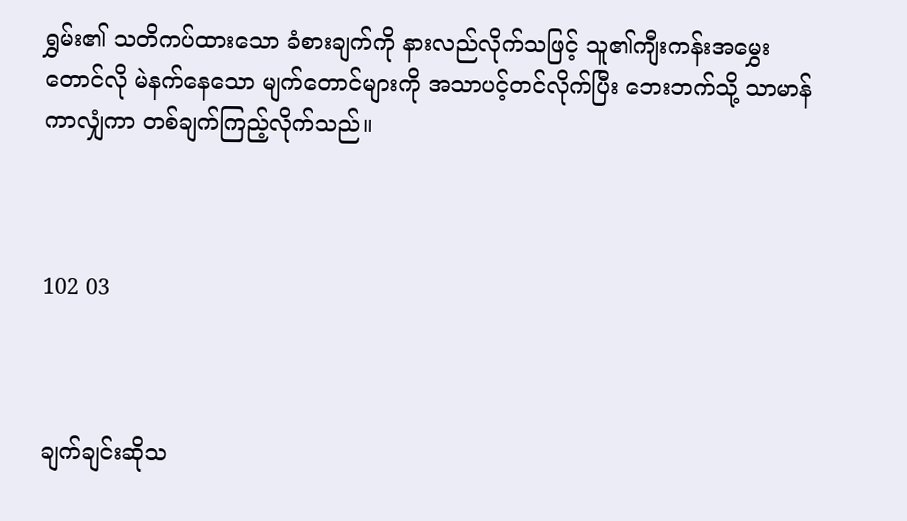ရွှမ်း၏ သတိကပ်ထားသော ခံစားချက်ကို နားလည်လိုက်သဖြင့် သူ၏ကျီးကန်းအမွှေးတောင်လို မဲနက်နေသော မျက်တောင်များကို အသာပင့်တင်လိုက်ပြီး ဘေးဘက်သို့ သာမာန်ကာလျှံကာ တစ်ချက်ကြည့်လိုက်သည်။



102 03



ချက်ချင်းဆိုသ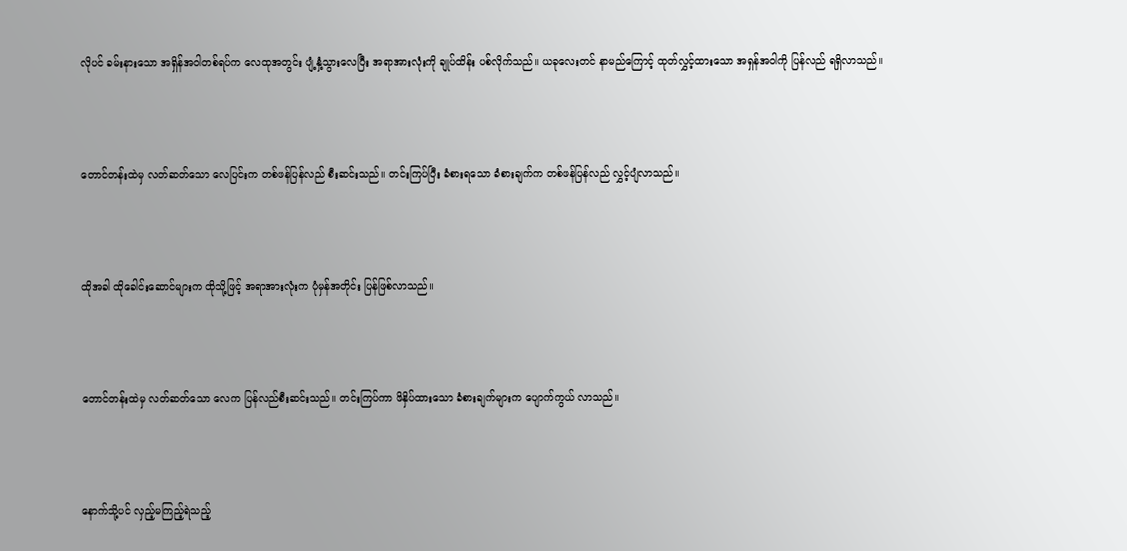လိုပင် ခမ်းနားသော အရှိန်အဝါတစ်ရပ်က လေထုအတွင်း ပျံ့နှံ့သွားလေပြီး အရာအားလုံးကို ချုပ်ထိန်း ပစ်လိုက်သည်။ ယခုလေးတင် နာမည်ကြောင့် ထုတ်လွှင့်ထားသော အရှန်အဝါကို ပြန်လည် ရရှိလာသည်။



တောင်တန်းထဲမှ လတ်ဆတ်သော လေပြင်းက တစ်ဖန်ပြန်လည် စီးဆင်းသည်။ တင်းကြပ်ပြီး ခံစားရသော ခံစားချက်က တစ်ဖန်ပြန်လည် လွှင့်ပျံလာသည်။



ထိုအခါ ထိုခေါင်းဆောင်များက ထိုသို့ဖြင့် အရာအားလုံးက ပုံမှန်အတိုင်း ပြန်ဖြစ်လာသည်။



တောင်တန်းထဲမှ လတ်ဆတ်သော လေက ပြန်လည်စီးဆင်းသည်။ တင်းကြပ်ကာ ဖိနှိပ်ထားသော ခံစားချက်များက ပျောက်ကွယ် လာသည်။



နောက်သို့ပင် လှည့်မကြည့်ရဲသည့်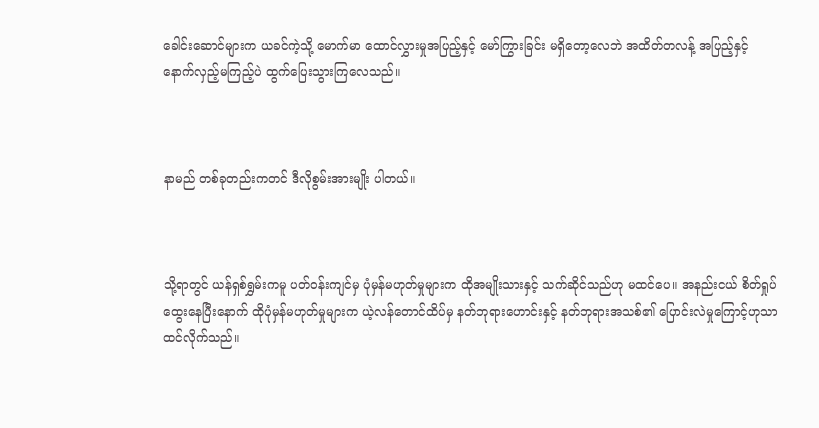ခေါင်းဆောင်များက ယခင်ကဲ့သို့ မောက်မာ ထောင်လွှားမှုအပြည့်နှင့် မော်ကြွားခြင်း မရှိတော့လေဘဲ အထိတ်တလန့် အပြည့်နှင့် နောက်လှည့်မကြည့်ပဲ ထွက်ပြေးသွားကြလေသည်။



နာမည် တစ်ခုတည်းကတင် ဒီလိုစွမ်းအားမျိုး ပါတယ်။



သို့ရာတွင် ယန်ရှစ်ရွှမ်းကမူ ပတ်ဝန်းကျင်မှ ပုံမှန်မဟုတ်မှုများက ထိုအမျိုးသားနှင့် သက်ဆိုင်သည်ဟု မထင်ပေ။ အနည်းငယ် စိတ်ရှုပ်ထွေးနေပြီးနောက် ထိုပုံမှန်မဟုတ်မှုများက ယဲ့လန်တောင်ထိပ်မှ နတ်ဘုရားဟောင်းနှင့် နတ်ဘုရားအသစ်၏ ပြောင်းလဲမှုကြောင့်ဟုသာ ထင်လိုက်သည်။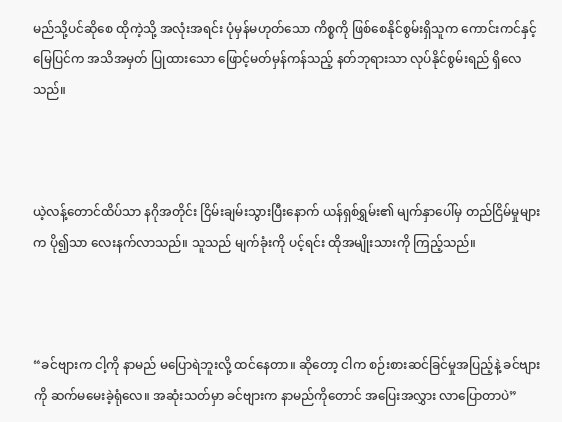မည်သို့ပင်ဆိုစေ ထိုကဲ့သို့ အလုံးအရင်း ပုံမှန်မဟုတ်သော ကိစ္စကို ဖြစ်စေနိုင်စွမ်းရှိသူက ကောင်းကင်နှင့်မြေပြင်က အသိအမှတ် ပြုထားသော ဖြောင့်မတ်မှန်ကန်သည့် နတ်ဘုရားသာ လုပ်နိုင်စွမ်းရည် ရှိလေသည်။



ယဲ့လန့်တောင်ထိပ်သာ နဂိုအတိုင်း ငြိမ်းချမ်းသွားပြီးနောက် ယန်ရှစ်ရွှမ်း၏ မျက်နှာပေါ်မှ တည်ငြိမ်မှုများက ပို၍သာ လေးနက်လာသည်။ သူသည် မျက်ခုံးကို ပင့်ရင်း ထိုအမျိုးသားကို ကြည့်သည်။



“ခင်ဗျားက ငါ့ကို နာမည် မပြောရဲဘူးလို့ ထင်နေတာ။ ဆိုတော့ ငါက စဉ်းစားဆင်ခြင်မှုအပြည့်နဲ့ ခင်ဗျားကို ဆက်မမေးခဲ့ရုံလေ။ အဆုံးသတ်မှာ ခင်ဗျားက နာမည်ကိုတောင် အပြေးအလွှား လာပြောတာပဲ”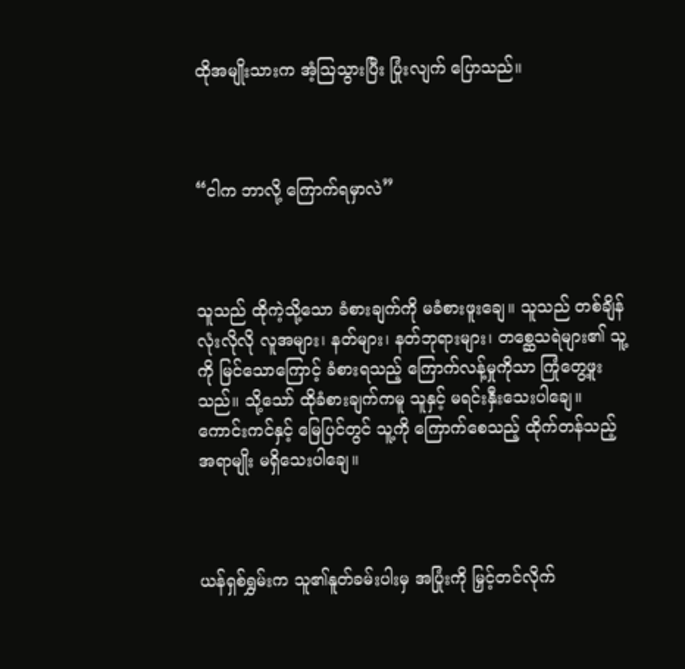ထိုအမျိုးသားက အံ့ဩသွားပြီး ပြုံးလျက် ပြောသည်။



“ငါက ဘာလို့ ကြောက်ရမှာလဲ”



သူသည် ထိုကဲ့သို့သော ခံစားချက်ကို မခံစားဖူးချေ။ သူသည် တစ်ချိန်လုံးလိုလို လူအများ၊ နတ်များ၊ နတ်ဘုရားများ၊ တစ္ဆေသရဲများ၏ သူ့ကို မြင်သောကြောင့် ခံစားရသည့် ကြောက်လန့်မှုကိုသာ ကြုံတွေ့ဖူးသည်။ သို့သော် ထိုခံစားချက်ကမူ သူနှင့် မရင်းနှီးသေးပါချေ။ ကောင်းကင်နှင့် မြေပြင်တွင် သူ့ကို ကြောက်စေသည့် ထိုက်တန်သည့်အရာမျိုး မရှိသေးပါချေ။



ယန်ရှစ်ရွှမ်းက သူ၏နူတ်ခမ်းပါးမှ အပြုံးကို မြှင့်တင်လိုက်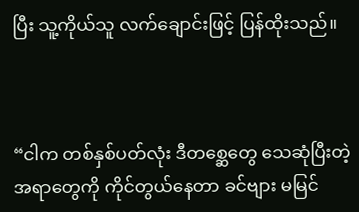ပြီး သူ့ကိုယ်သူ လက်ချောင်းဖြင့် ပြန်ထိုးသည်။



“ငါက တစ်နှစ်ပတ်လုံး ဒီတစ္ဆေတွေ သေဆုံပြီးတဲ့အရာတွေကို ကိုင်တွယ်နေတာ ခင်ဗျား မမြင်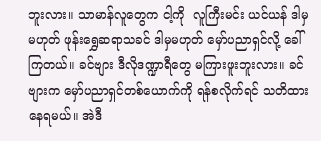ဘူးလား။ သာမာန်လူတွေက ငါ့ကို  လူကြီးမင်း ယင်ယန် ဒါမှမဟုတ် ဖုန်းရွှေဆရာသခင် ဒါမှမဟုတ် မှော်ပညာရှင်လို့ ခေါ်ကြတယ်။ ခင်ဗျား ဒီလိုဒဏ္ဍာရီတွေ မကြားဖူးဘူးလား။ ခင်ဗျားက မှော်ပညာရှင်တစ်ယောက်ကို ရန်စလိုက်ရင် သတိထားနေရမယ်။ အဲဒီ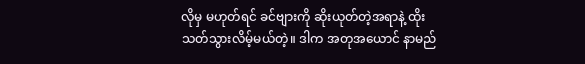လိုမှ မဟုတ်ရင် ခင်ဗျားကို ဆိုးယုတ်တဲ့အရာနဲ့ ထိုးသတ်သွားလိမ့်မယ်တဲ့။ ဒါက အတုအယောင် နာမည်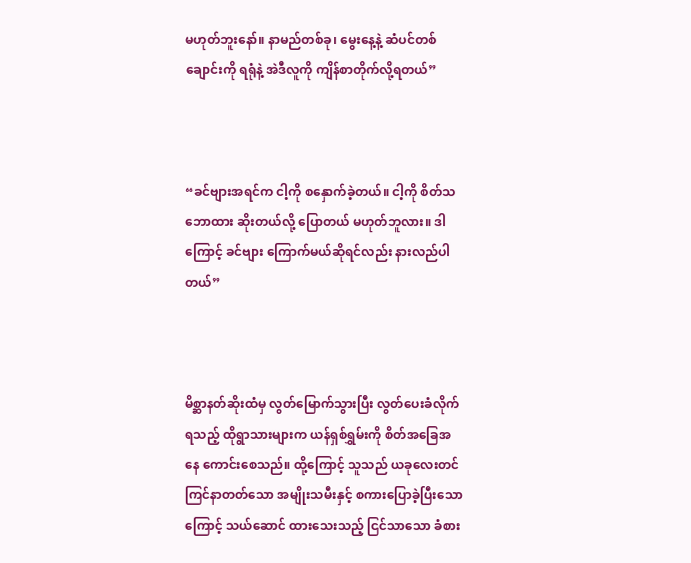မဟုတ်ဘူးနော်။ နာမည်တစ်ခု၊ မွေးနေ့နဲ့ ဆံပင်တစ်ချောင်းကို ရရုံနဲ့ အဲဒီလူကို ကျိန်စာတိုက်လို့ရတယ်”



“ခင်ဗျားအရင်က ငါ့ကို စနှောက်ခဲ့တယ်။ ငါ့ကို စိတ်သဘောထား ဆိုးတယ်လို့ ပြောတယ် မဟုတ်ဘူလား။ ဒါကြောင့် ခင်ဗျား ကြောက်မယ်ဆိုရင်လည်း နားလည်ပါတယ်”



မိစ္ဆာနတ်ဆိုးထံမှ လွတ်မြောက်သွားပြီး လွတ်ပေးခံလိုက်ရသည့် ထိုရွာသားများက ယန်ရှစ်ရွှမ်းကို စိတ်အခြေအနေ ကောင်းစေသည်။ ထို့ကြောင့် သူသည် ယခုလေးတင် ကြင်နာတတ်သော အမျိုးသမီးနှင့် စကားပြောခဲ့ပြီးသောကြောင့် သယ်ဆောင် ထားသေးသည့် ငြင်သာသော ခံစား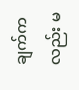ချက်ကလည်း မ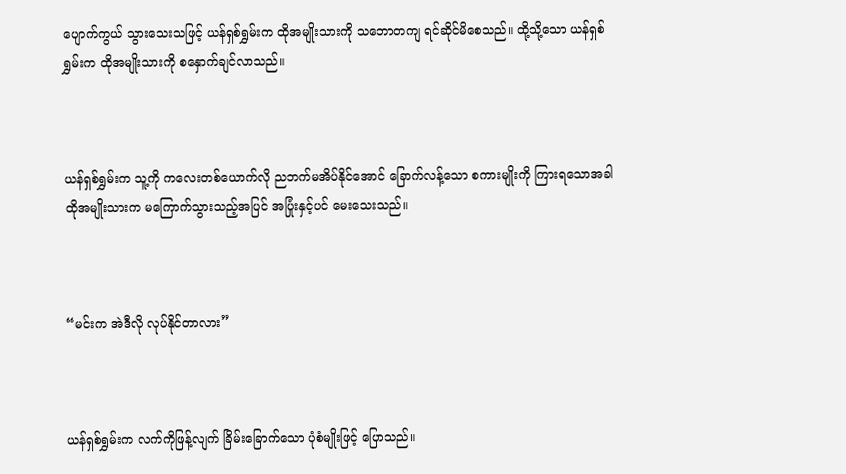ပျောက်ကွယ် သွားသေးသဖြင့် ယန်ရှစ်ရွှမ်းက ထိုအမျိုးသားကို သဘောတကျ ရင်ဆိုင်မိစေသည်။ ထို့သို့သော ယန်ရှစ်ရွှမ်းက ထိုအမျိုးသားကို စနှောက်ချင်လာသည်။



ယန်ရှစ်ရွှမ်းက သူ့ကို ကလေးတစ်ယောက်လို ညဘက်မအိပ်နိုင်အောင် ခြောက်လန့်သော စကားမျိုးကို ကြားရသောအခါ ထိုအမျိုးသားက မကြောက်သွားသည့်အပြင် အပြုံးနှင့်ပင် မေးသေးသည်။



“မင်းက အဲဒီလို လုပ်နိုင်တာလား”



ယန်ရှစ်ရွှမ်းက လက်ကိုဖြန့်လျက် ခြိမ်းခြောက်သော ပုံစံမျိုးဖြင့် ပြောသည်။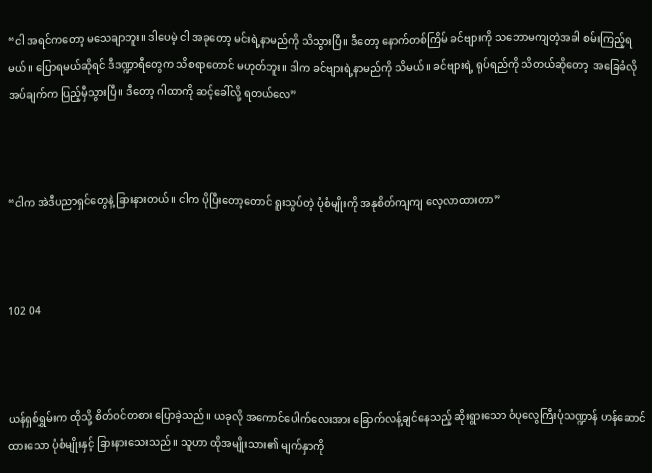“ငါ အရင်ကတော့ မသေချာဘူး။ ဒါပေမဲ့ ငါ အခုတော့ မင်းရဲ့နာမည်ကို သိသွားပြီ။ ဒီတော့ နောက်တစ်ကြိမ် ခင်ဗျားကို သဘောမကျတဲ့အခါ စမ်းကြည့်ရမယ်။ ပြောရမယ်ဆိုရင် ဒီဒဏ္ဍာရီတွေက သိစရာတောင် မဟုတ်ဘူး။ ဒါက ခင်ဗျားရဲ့နာမည်ကို သိမယ်။ ခင်ဗျားရဲ့ ရုပ်ရည်ကို သိတယ်ဆိုတော့  အခြေခံလိုအပ်ချက်က ပြည့်မှီသွားပြီ။ ဒီတော့ ဂါထာကို ဆင့်ခေါ်လို့ ရတယ်လေ”



“ငါက အဲဒီပညာရှင်တွေနဲ့ ခြားနားတယ်။ ငါက ပိုပြီးတော့တောင် ရူးသွပ်တဲ့ ပုံစံမျိုးကို အနုစိတ်ကျကျ လေ့လာထားတာ”



102 04



ယန်ရှစ်ရွှမ်းက ထိုသို့ စိတ်ဝင်တစား ပြောခဲ့သည်။ ယခုလို အကောင်ပေါက်လေးအား ခြောက်လန့်ချင်နေသည့် ဆိုးရွားသော ဝံပုလွေကြီးပုံသဏ္ဍာန် ဟန်ဆောင်ထားသော ပုံစံမျိုးနှင့် ခြားနားသေးသည်။ သူဟာ ထိုအမျိုးသား၏ မျက်နှာကို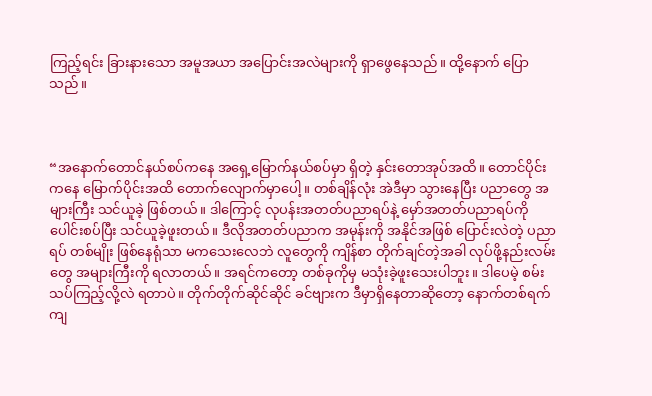ကြည့်ရင်း ခြားနားသော အမူအယာ အပြောင်းအလဲများကို ရှာဖွေနေသည်။ ထို့နောက် ပြောသည်။



“အနောက်တောင်နယ်စပ်ကနေ အရှေ့မြောက်နယ်စပ်မှာ ရှိတဲ့ နှင်းတောအုပ်အထိ။ တောင်ပိုင်းကနေ မြောက်ပိုင်းအထိ တောက်လျောက်မှာပေါ့။ တစ်ချိန်လုံး အဲဒီမှာ သွားနေပြီး ပညာတွေ အများကြီး သင်ယူခဲ့ ဖြစ်တယ်။ ဒါကြောင့် လုပန်းအတတ်ပညာရပ်နဲ့ မှော်အတတ်ပညာရပ်ကို ပေါင်းစပ်ပြီး သင်ယူခဲ့ဖူးတယ်။ ဒီလိုအတတ်ပညာက အမုန်းကို အနိုင်အဖြစ် ပြောင်းလဲတဲ့ ပညာရပ် တစ်မျိုး ဖြစ်နေရုံသာ မကသေးလေဘဲ လူတွေကို ကျိန်စာ တိုက်ချင်တဲ့အခါ လုပ်ဖို့နည်းလမ်းတွေ အများကြီးကို ရလာတယ်။ အရင်ကတော့ တစ်ခုကိုမှ မသုံးခဲ့ဖူးသေးပါဘူး။ ဒါပေမဲ့ စမ်းသပ်ကြည့်လို့လဲ ရတာပဲ။ တိုက်တိုက်ဆိုင်ဆိုင် ခင်ဗျားက ဒီမှာရှိနေတာဆိုတော့ နောက်တစ်ရက်ကျ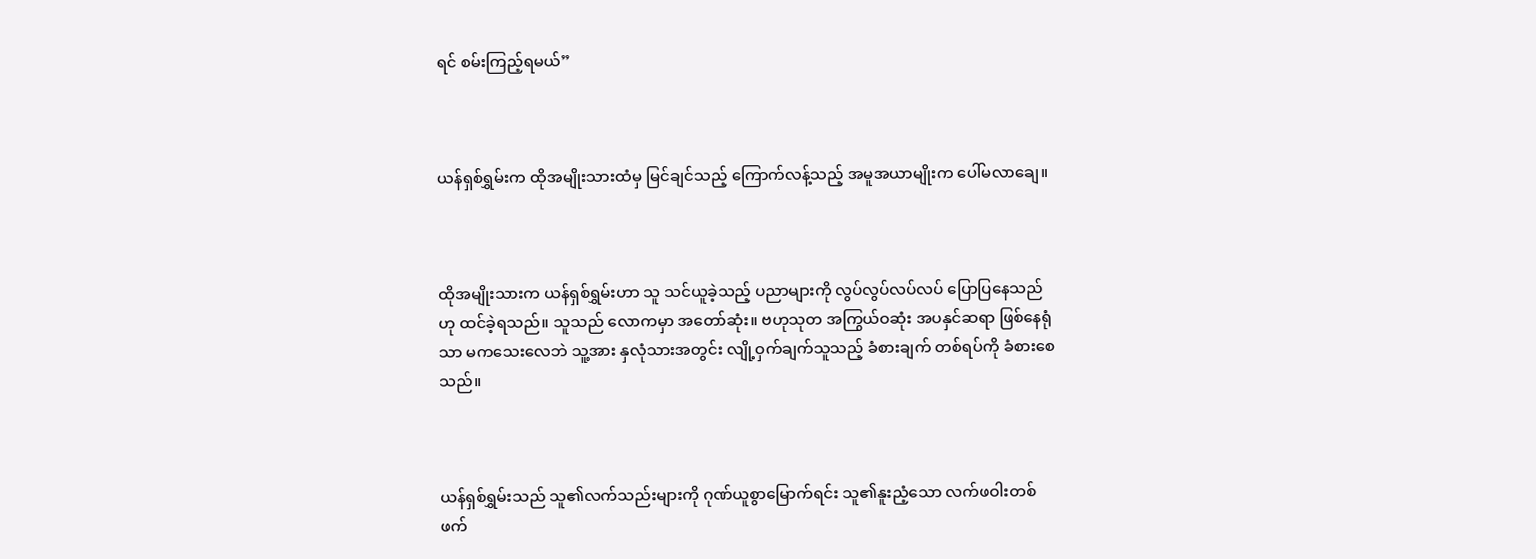ရင် စမ်းကြည့်ရမယ်”



ယန်ရှစ်ရွှမ်းက ထိုအမျိုးသားထံမှ မြင်ချင်သည့် ကြောက်လန့်သည့် အမူအယာမျိုးက ပေါ်မလာချေ။



ထိုအမျိုးသားက ယန်ရှစ်ရွှမ်းဟာ သူ သင်ယူခဲ့သည့် ပညာများကို လွပ်လွပ်လပ်လပ် ပြောပြနေသည်ဟု ထင်ခဲ့ရသည်။ သူသည် လောကမှာ အတော်ဆုံး။ ဗဟုသုတ အကြွယ်ဝဆုံး အပနှင်ဆရာ ဖြစ်နေရုံသာ မကသေးလေဘဲ သူ့အား နှလုံသားအတွင်း လျို့ဝှက်ချက်သူသည့် ခံစားချက် တစ်ရပ်ကို ခံစားစေသည်။



ယန်ရှစ်ရွှမ်းသည် သူ၏လက်သည်းများကို ဂုဏ်ယူစွာမြောက်ရင်း သူ၏နူးညံ့သော လက်ဖဝါးတစ်ဖက်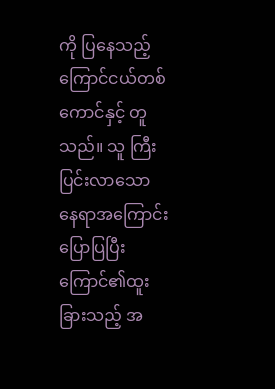ကို ပြနေသည့် ကြောင်ငယ်တစ်ကောင်နှင့် တူသည်။ သူ ကြီးပြင်းလာသော နေရာအကြောင်း ပြောပြပြီး ကြောင်၏ထူးခြားသည့် အ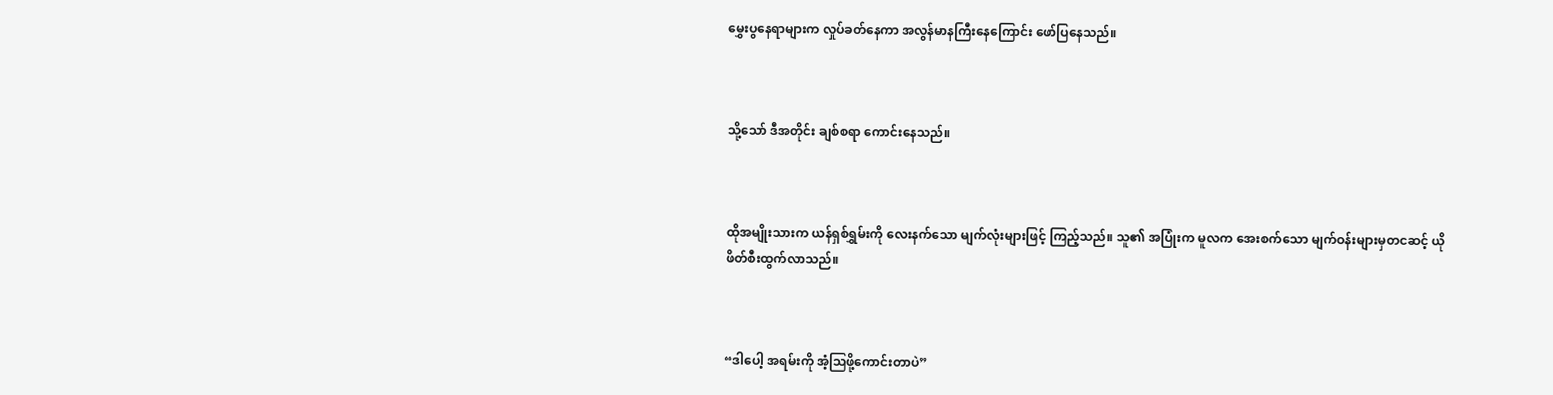မွှေးပွနေရာများက လှုပ်ခတ်နေကာ အလွန်မာနကြီးနေကြောင်း ဖော်ပြနေသည်။



သို့သော် ဒီအတိုင်း ချစ်စရာ ကောင်းနေသည်။



ထိုအမျိုးသားက ယန်ရှစ်ရွှမ်းကို လေးနက်သော မျက်လုံးများဖြင့် ကြည့်သည်။ သူ၏ အပြုံးက မူလက အေးစက်သော မျက်ဝန်းများမှတငဆင့် ယိုဖိတ်စီးထွက်လာသည်။



“ဒါပေါ့ အရမ်းကို အံ့ဩဖို့ကောင်းတာပဲ”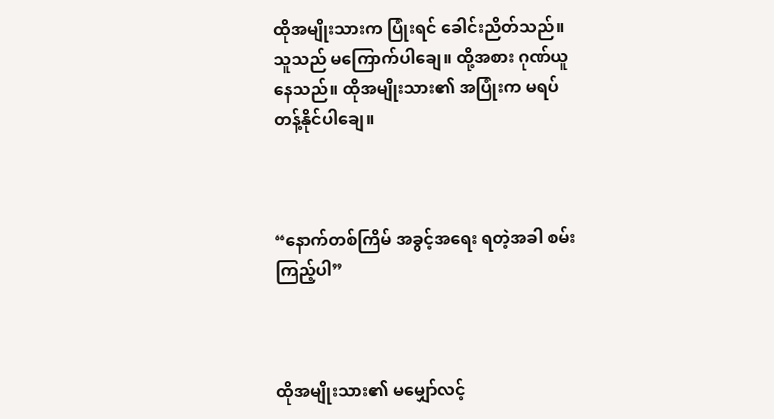ထိုအမျိုးသားက ပြုံးရင် ခေါင်းညိတ်သည်။ သူသည် မကြောက်ပါချေ။ ထို့အစား ဂုဏ်ယူနေသည်။ ထိုအမျိုးသား၏ အပြုံးက မရပ်တန့်နိုင်ပါချေ။



“နောက်တစ်ကြိမ် အခွင့်အရေး ရတဲ့အခါ စမ်းကြည့်ပါ”



ထိုအမျိုးသား၏ မမျှော်လင့်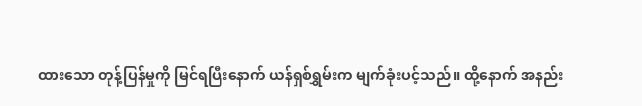ထားသော တုန့်ပြန်မှုကို မြင်ရပြီးနောက် ယန်ရှစ်ရွှမ်းက မျက်ခုံးပင့်သည်။ ထို့နောက် အနည်း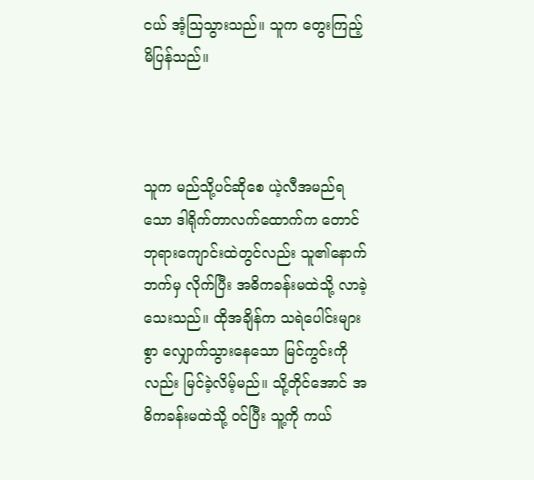ငယ် အံ့ဩသွားသည်။ သူက တွေးကြည့် မိပြန်သည်။



သူက မည်သို့ပင်ဆိုစေ ယဲ့လီအမည်ရသော ဒါရိုက်တာလက်ထောက်က တောင်ဘုရားကျောင်းထဲတွင်လည်း သူ၏နောက်ဘက်မှ လိုက်ပြီး အဓိကခန်းမထဲသို့ လာခဲ့သေးသည်။ ထိုအချိန်က သရဲပေါင်းများစွာ လျှောက်သွားနေသော မြင်ကွင်းကိုလည်း မြင်ခဲ့လိမ့်မည်။ သို့တိုင်အောင် အဓိကခန်းမထဲသို့ ဝင်ပြီး သူ့ကို ကယ်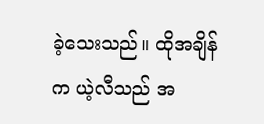ခဲ့သေးသည်။ ထိုအချိန်က ယဲ့လီသည် အ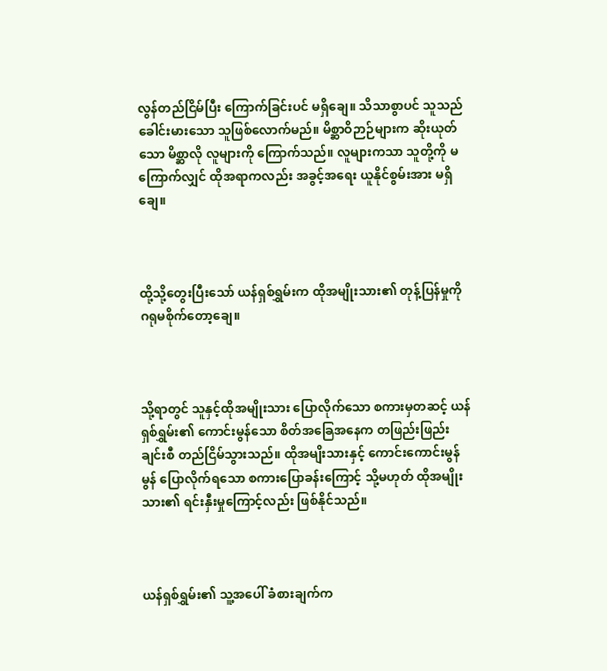လွန်တည်ငြိမ်ပြီး ကြောက်ခြင်းပင် မရှိချေ။ သိသာစွာပင် သူသည် ခေါင်းမားသော သူဖြစ်လောက်မည်။ မိစ္ဆာဝိဉာဉ်များက ဆိုးယုတ်သော မိစ္ဆာလို လူများကို ကြောက်သည်။ လူများကသာ သူတို့ကို မကြောက်လျှင် ထိုအရာကလည်း အခွင့်အရေး ယူနိုင်စွမ်းအား မရှိချေ။



ထို့သို့တွေးပြီးသော် ယန်ရှစ်ရွှမ်းက ထိုအမျိုးသား၏ တုန့်ပြန်မှုကို ဂရုမစိုက်တော့ချေ။



သို့ရာတွင် သူနှင့်ထိုအမျိုးသား ပြောလိုက်သော စကားမှတဆင့် ယန်ရှစ်ရွှမ်း၏ ကောင်းမွန်သော စိတ်အခြေအနေက တဖြည်းဖြည်းချင်းစီ တည်ငြိမ်သွားသည်။ ထိုအမျိးသားနှင့် ကောင်းကောင်းမွန်မွန် ပြောလိုက်ရသော စကားပြောခန်းကြောင့် သို့မဟုတ် ထိုအမျိုးသား၏ ရင်းနှီးမှုကြောင့်လည်း ဖြစ်နိုင်သည်။



ယန်ရှစ်ရွှမ်း၏ သူ့အပေါ် ခံစားချက်က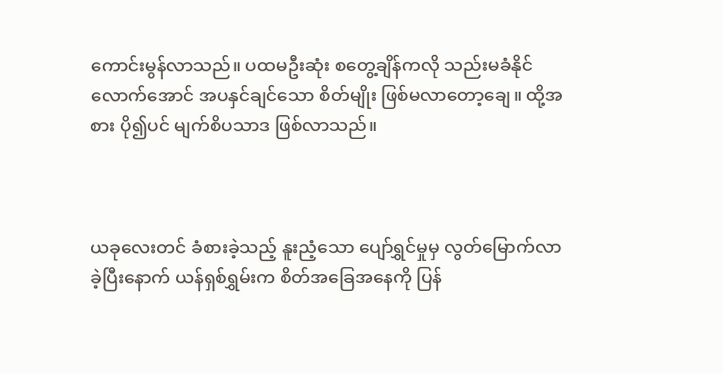ကောင်းမွန်လာသည်။ ပထမဦးဆုံး စတွေ့ချိန်ကလို သည်းမခံနိုင်လောက်အောင် အပနှင်ချင်သော စိတ်မျိုး ဖြစ်မလာတော့ချေ။ ထို့အစား ပို၍ပင် မျက်စိပသာဒ ဖြစ်လာသည်။



ယခုလေးတင် ခံစားခဲ့သည့် နူးညံ့သော ပျော်ရွှင်မှုမှ လွတ်မြောက်လာခဲ့ပြီးနောက် ယန်ရှစ်ရွှမ်းက စိတ်အခြေအနေကို ပြန်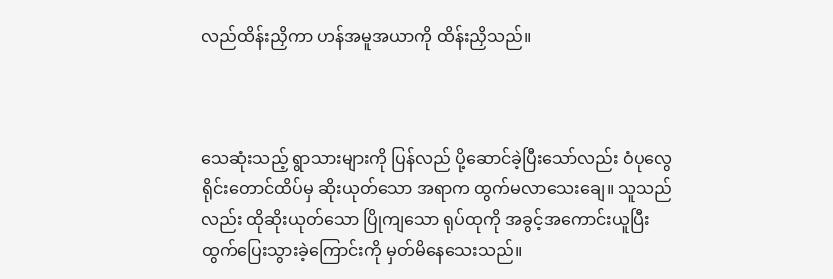လည်ထိန်းညှိကာ ဟန်အမူအယာကို ထိန်းညှိသည်။



သေဆုံးသည့် ရွာသားများကို ပြန်လည် ပို့ဆောင်ခဲ့ပြီးသော်လည်း ဝံပုလွေရိုင်းတောင်ထိပ်မှ ဆိုးယုတ်သော အရာက ထွက်မလာသေးချေ။ သူသည်လည်း ထိုဆိုးယုတ်သော ပြိုကျသော ရုပ်ထုကို အခွင့်အကောင်းယူပြီး ထွက်ပြေးသွားခဲ့ကြောင်းကို မှတ်မိနေသေးသည်။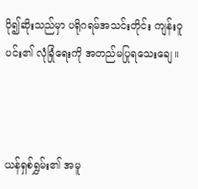ပို၍ဆိုးသည်မှာ ပရိုဂရမ်အသင်းတိုင်း ကျန်းဝူပင်း၏ လုံခြုံရေးကို အတည်မပြုရသေးချေ။



ယန်ရှစ်ရွှမ်း၏ အမူ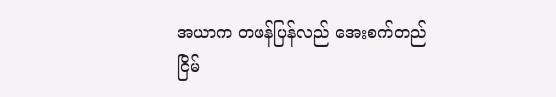အယာက တဖန်ပြန်လည် အေးစက်တည်ငြိမ်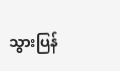သွားပြန်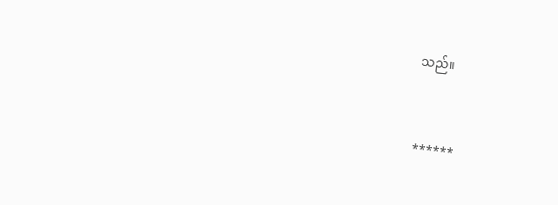သည်။



******